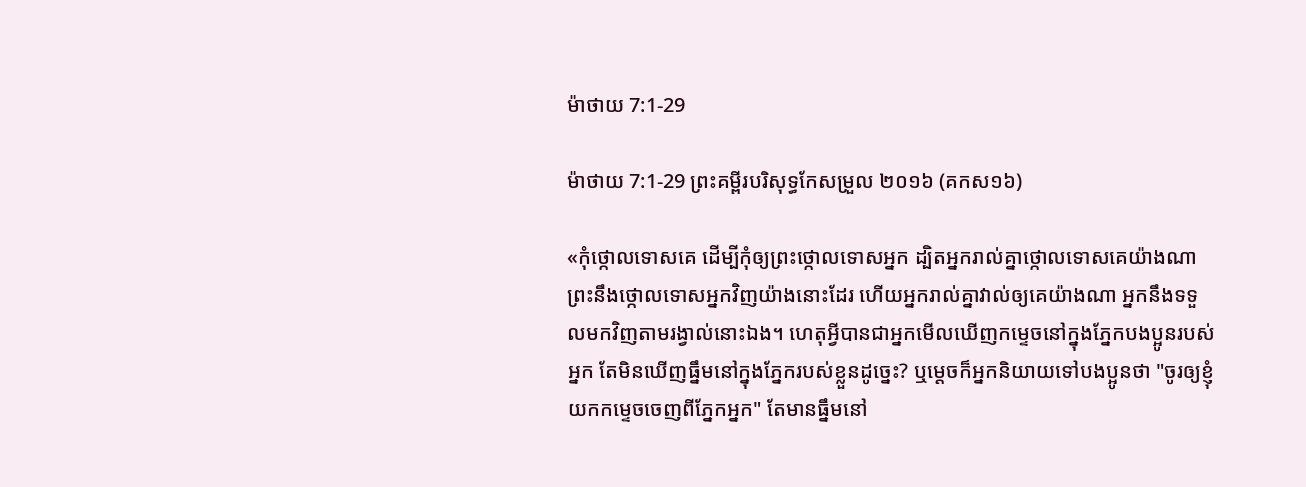ម៉ាថាយ 7:1-29

ម៉ាថាយ 7:1-29 ព្រះគម្ពីរបរិសុទ្ធកែសម្រួល ២០១៦ (គកស១៦)

«កុំថ្កោលទោសគេ ដើម្បីកុំឲ្យព្រះ‌ថ្កោលទោសអ្នក ដ្បិតអ្នករាល់គ្នាថ្កោលទោសគេយ៉ាងណា ព្រះនឹងថ្កោលទោសអ្នកវិញយ៉ាងនោះដែរ ហើយអ្នករាល់គ្នាវាល់ឲ្យគេយ៉ាងណា អ្នកនឹងទទួលមកវិញតាមរង្វាល់នោះឯង។ ហេតុអ្វីបានជាអ្នកមើលឃើញកម្ទេចនៅក្នុងភ្នែកបង‌ប្អូនរបស់អ្នក តែមិនឃើញធ្នឹមនៅក្នុងភ្នែករបស់ខ្លួនដូច្នេះ? ឬម្តេចក៏អ្នកនិយាយទៅបង‌ប្អូនថា "ចូរឲ្យខ្ញុំយកកម្ទេចចេញពីភ្នែកអ្នក" តែមានធ្នឹមនៅ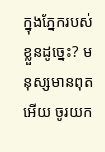ក្នុងភ្នែករបស់ខ្លួនដូច្នេះ? មនុស្សមានពុតអើយ ចូរយក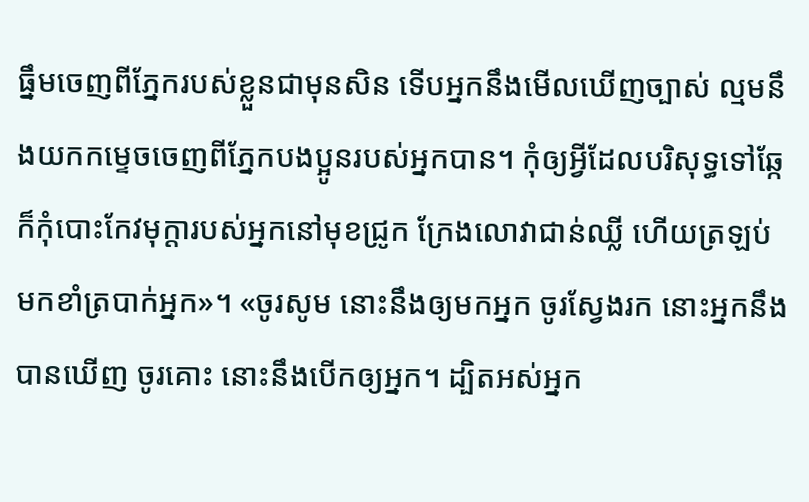ធ្នឹមចេញពីភ្នែករបស់ខ្លួនជាមុនសិន ទើបអ្នកនឹងមើលឃើញច្បាស់ ល្មមនឹងយកកម្ទេចចេញពីភ្នែកបង‌ប្អូនរបស់អ្នកបាន។ កុំឲ្យអ្វីដែលបរិសុទ្ធទៅឆ្កែ ក៏កុំបោះកែវមុក្តារបស់អ្នកនៅមុខជ្រូក ក្រែងលោវាជាន់ឈ្លី ហើយត្រឡប់មកខាំត្របាក់អ្នក»។ «ចូរសូម នោះនឹងឲ្យមកអ្នក ចូរស្វែងរក នោះអ្នកនឹងបានឃើញ ចូរគោះ នោះនឹងបើកឲ្យអ្នក។ ដ្បិតអស់អ្នក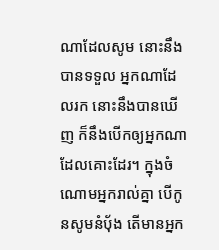ណាដែលសូម នោះនឹងបានទទួល អ្នកណាដែលរក នោះនឹងបានឃើញ ក៏នឹងបើកឲ្យអ្នកណាដែលគោះដែរ។ ក្នុងចំណោមអ្នករាល់គ្នា បើកូនសូមនំបុ័ង តើមានអ្នក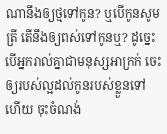ណានឹងឲ្យថ្មទៅកូន? ឬបើកូនសូមត្រី តើនឹងឲ្យពស់ទៅកូនឬ? ដូច្នេះ បើអ្នករាល់គ្នាជាមនុស្សអាក្រក់ ចេះឲ្យរបស់ល្អដល់កូនរបស់ខ្លួនទៅហើយ ចុះចំណង់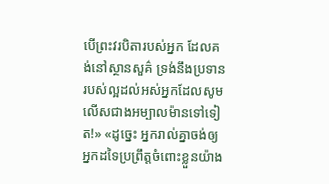បើព្រះ‌វរបិតារបស់អ្នក ដែលគង់នៅស្ថាន‌សួគ៌ ទ្រង់នឹងប្រទានរបស់ល្អដល់អស់អ្នកដែលសូម លើសជាងអម្បាល‌ម៉ានទៅទៀត!» «ដូច្នេះ អ្នករាល់គ្នាចង់ឲ្យអ្នកដទៃប្រព្រឹត្តចំពោះខ្លួនយ៉ាង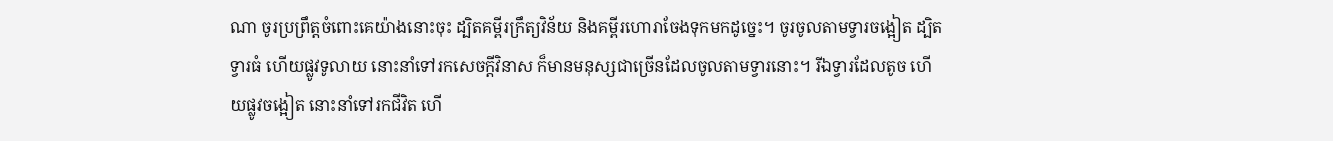ណា ចូរប្រព្រឹត្តចំពោះគេយ៉ាងនោះចុះ ដ្បិតគម្ពីរក្រឹត្យ‌វិន័យ និងគម្ពីរហោរាចែងទុកមកដូច្នេះ។ ចូរចូលតាមទ្វារចង្អៀត ដ្បិតទ្វារធំ ហើយផ្លូវទូលាយ នោះនាំទៅរកសេចក្តីវិនាស ក៏មានមនុស្សជាច្រើនដែលចូលតាមទ្វារនោះ។ រីឯទ្វារដែលតូច ហើយផ្លូវចង្អៀត នោះនាំទៅរកជីវិត ហើ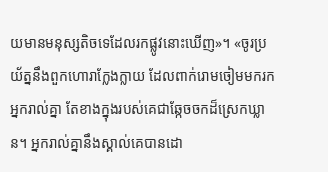យមានមនុស្សតិចទេដែលរកផ្លូវនោះឃើញ»។ «ចូរប្រយ័ត្ននឹងពួកហោរាក្លែង‌ក្លាយ ដែលពាក់រោមចៀមមករកអ្នករាល់គ្នា តែខាងក្នុងរបស់គេជាឆ្កែចចកដ៏ស្រេកឃ្លាន។ អ្នករាល់គ្នានឹងស្គាល់គេបានដោ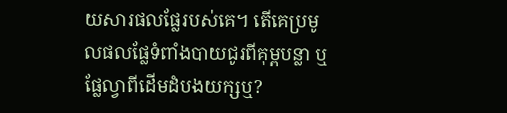យ‌សារផលផ្លែរបស់គេ។ តើគេប្រមូលផលផ្លែទំពាំងបាយជូរពីគុម្ពបន្លា ឬផ្លែល្វាពីដើមដំបងយក្សឬ?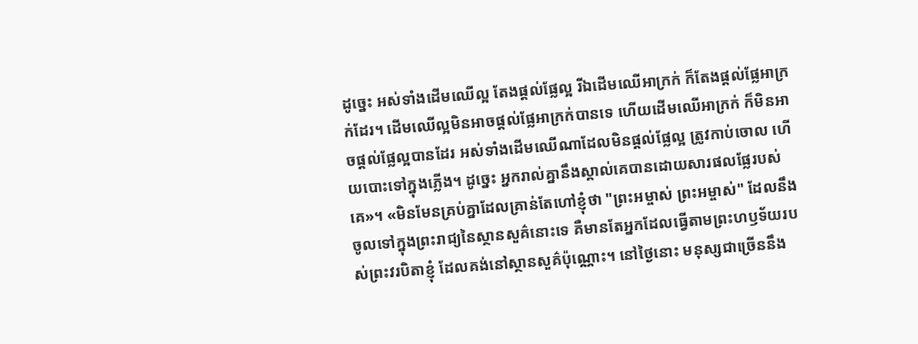ដូចេ្នះ អស់ទាំងដើមឈើល្អ តែងផ្តល់ផ្លែល្អ រីឯដើមឈើអាក្រក់ ក៏តែងផ្តល់ផ្លែអាក្រក់ដែរ។ ដើមឈើល្អមិនអាចផ្តល់ផ្លែអាក្រក់បានទេ ហើយដើមឈើអាក្រក់ ក៏មិនអាចផ្តល់ផ្លែល្អបានដែរ អស់ទាំងដើមឈើណាដែលមិនផ្តល់ផ្លែល្អ ត្រូវកាប់ចោល ហើយបោះទៅក្នុងភ្លើង។ ដូច្នេះ អ្នករាល់គ្នានឹងស្គាល់គេបានដោយ‌សារផលផ្លែរបស់គេ»។ «មិនមែនគ្រប់គ្នាដែលគ្រាន់តែហៅខ្ញុំថា "ព្រះ‌អម្ចាស់ ព្រះ‌អម្ចាស់" ដែលនឹងចូលទៅក្នុងព្រះរាជ្យនៃស្ថាន‌សួគ៌នោះទេ គឺមានតែអ្នកដែលធ្វើតាមព្រះ‌ហឫ‌ទ័យរបស់ព្រះ‌វរបិតាខ្ញុំ ដែលគង់នៅស្ថាន‌សួគ៌ប៉ុណ្ណោះ។ នៅថ្ងៃនោះ មនុស្សជាច្រើននឹង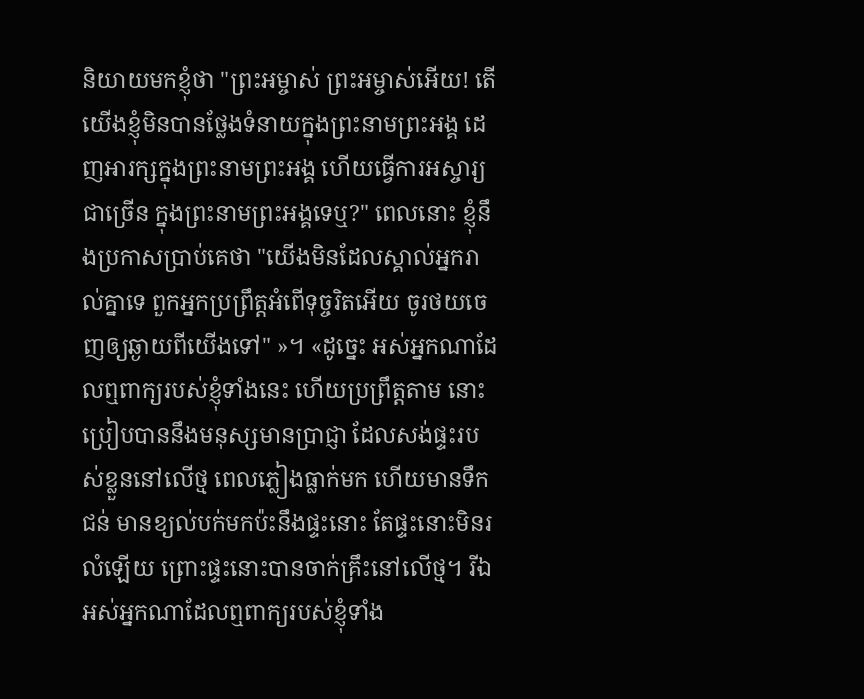និយាយមកខ្ញុំថា "ព្រះ‌អម្ចាស់ ព្រះ‌អម្ចាស់អើយ! តើយើងខ្ញុំមិនបានថ្លែងទំនាយក្នុងព្រះ‌នាមព្រះ‌អង្គ ដេញអារក្សក្នុងព្រះ‌នាមព្រះ‌អង្គ ហើយធ្វើការអស្ចារ្យជាច្រើន ក្នុងព្រះ‌នាមព្រះ‌អង្គទេឬ?" ពេលនោះ ខ្ញុំនឹងប្រកាសប្រាប់គេថា "យើងមិនដែលស្គាល់អ្នករាល់គ្នាទេ ពួកអ្នកប្រព្រឹត្តអំពើទុច្ចរិតអើយ ចូរថយចេញឲ្យឆ្ងាយពីយើងទៅ" »។ «ដូច្នេះ អស់អ្នកណាដែលឮពាក្យរបស់ខ្ញុំទាំងនេះ ហើយប្រព្រឹត្តតាម នោះប្រៀបបាននឹងមនុស្សមានប្រាជ្ញា ដែលសង់ផ្ទះរបស់ខ្លួននៅលើថ្ម ពេលភ្លៀងធ្លាក់មក ហើយមានទឹកជន់ មានខ្យល់បក់មកប៉ះនឹងផ្ទះនោះ តែផ្ទះនោះមិនរលំឡើយ ព្រោះផ្ទះនោះបានចាក់គ្រឹះនៅលើថ្ម។ រីឯអស់អ្នកណាដែលឮពាក្យរបស់ខ្ញុំទាំង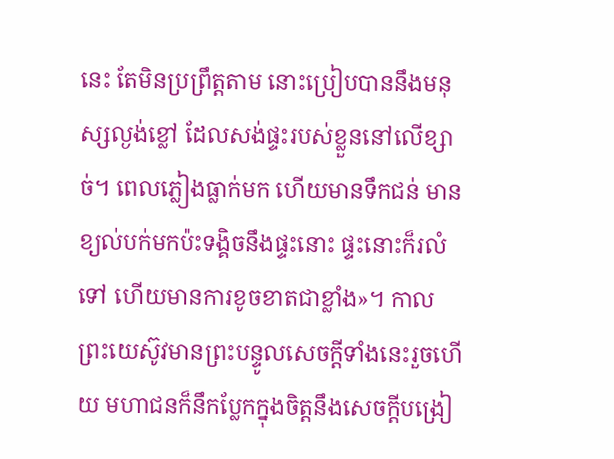នេះ តែមិនប្រព្រឹត្តតាម នោះប្រៀបបាននឹងមនុស្សល្ងង់‌ខ្លៅ ដែលសង់ផ្ទះរបស់ខ្លួននៅលើខ្សាច់។ ពេលភ្លៀងធ្លាក់មក ហើយមានទឹកជន់ មានខ្យល់បក់មកប៉ះទង្គិចនឹងផ្ទះនោះ ផ្ទះនោះក៏រលំទៅ ហើយមានការខូចខាតជាខ្លាំង»។ កាលព្រះ‌យេស៊ូវមានព្រះ‌បន្ទូលសេចក្តីទាំងនេះរួចហើយ មហា‌ជនក៏នឹកប្លែកក្នុងចិត្តនឹងសេចក្តីបង្រៀ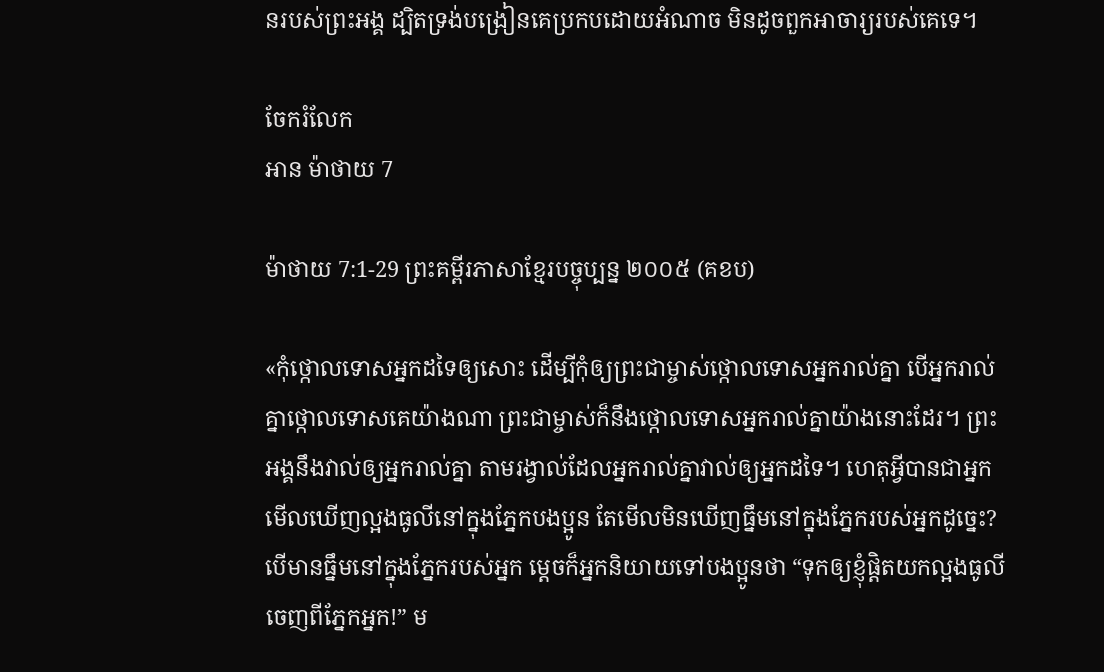នរបស់ព្រះ‌អង្គ ដ្បិតទ្រង់បង្រៀនគេប្រកបដោយអំណាច មិនដូចពួកអាចារ្យរបស់គេទេ។

ចែករំលែក
អាន ម៉ាថាយ 7

ម៉ាថាយ 7:1-29 ព្រះគម្ពីរភាសាខ្មែរបច្ចុប្បន្ន ២០០៥ (គខប)

«កុំថ្កោលទោសអ្នកដទៃឲ្យសោះ ដើម្បីកុំឲ្យព្រះ‌ជាម្ចាស់ថ្កោលទោសអ្នករាល់គ្នា បើអ្នករាល់គ្នាថ្កោលទោសគេយ៉ាងណា ព្រះ‌ជាម្ចាស់ក៏នឹងថ្កោលទោសអ្នករាល់គ្នាយ៉ាងនោះដែរ។ ព្រះអង្គនឹងវាល់ឲ្យអ្នករាល់គ្នា តាមរង្វាល់ដែលអ្នករាល់គ្នាវាល់ឲ្យអ្នកដទៃ។ ហេតុអ្វីបានជាអ្នកមើលឃើញល្អងធូលីនៅក្នុងភ្នែកបងប្អូន តែមើលមិនឃើញធ្នឹមនៅក្នុងភ្នែករបស់អ្នកដូច្នេះ? បើមានធ្នឹមនៅក្នុងភ្នែករបស់អ្នក ម្ដេចក៏អ្នកនិយាយទៅបងប្អូនថា “ទុកឲ្យខ្ញុំផ្ដិតយកល្អងធូលីចេញពីភ្នែកអ្នក!” ម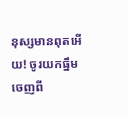នុស្សមានពុតអើយ! ចូរយកធ្នឹមចេញពី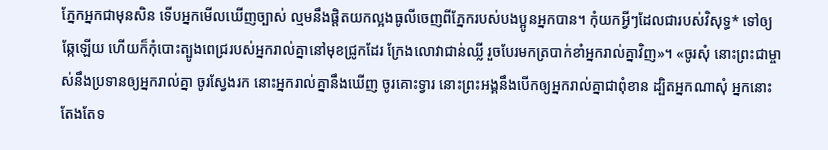ភ្នែកអ្នកជាមុនសិន ទើបអ្នកមើលឃើញច្បាស់ ល្មមនឹងផ្ដិតយកល្អងធូលីចេញពីភ្នែករបស់បងប្អូនអ្នកបាន។ កុំយកអ្វីៗដែលជារបស់វិសុទ្ធ* ទៅឲ្យឆ្កែឡើយ ហើយក៏កុំបោះត្បូងពេជ្ររបស់អ្នករាល់គ្នានៅមុខជ្រូកដែរ ក្រែងលោវាជាន់ឈ្លី រួចបែរមកត្របាក់ខាំអ្នករាល់គ្នាវិញ»។ «ចូរសុំ នោះព្រះ‌ជាម្ចាស់នឹងប្រទានឲ្យអ្នករាល់គ្នា ចូរស្វែងរក នោះអ្នករាល់គ្នានឹងឃើញ ចូរគោះទ្វារ នោះព្រះអង្គនឹងបើកឲ្យអ្នករាល់គ្នាជាពុំ‌ខាន ដ្បិតអ្នកណាសុំ អ្នកនោះតែងតែទ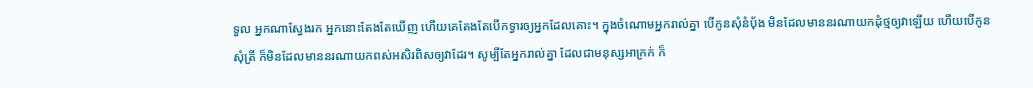ទួល អ្នកណាស្វែងរក អ្នកនោះតែងតែឃើញ ហើយគេតែងតែបើកទ្វារឲ្យអ្នកដែលគោះ។ ក្នុងចំណោមអ្នករាល់គ្នា បើកូនសុំនំប៉័ង មិនដែលមាននរណាយកដុំថ្មឲ្យវាឡើយ ហើយបើកូនសុំត្រី ក៏មិនដែលមាននរណាយកពស់អសិ‌រពិសឲ្យវាដែរ។ សូម្បីតែអ្នករាល់គ្នា ដែលជាមនុស្សអាក្រក់ ក៏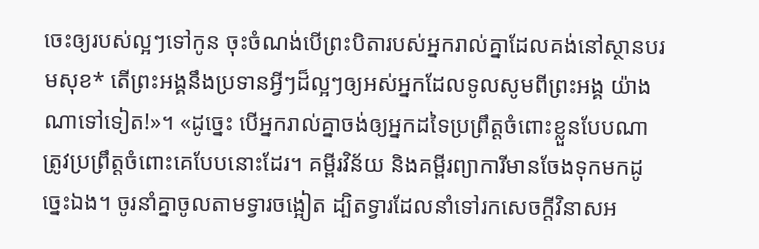ចេះឲ្យរបស់ល្អៗទៅកូន ចុះចំណង់បើព្រះ‌បិតារបស់អ្នករាល់គ្នាដែលគង់នៅស្ថានបរម‌សុខ* តើព្រះអង្គនឹងប្រទានអ្វីៗដ៏ល្អៗឲ្យអស់អ្នកដែលទូលសូមពីព្រះអង្គ យ៉ាងណាទៅទៀត!»។ «ដូច្នេះ បើអ្នករាល់គ្នាចង់ឲ្យអ្នកដទៃប្រព្រឹត្តចំពោះខ្លួនបែបណា ត្រូវប្រព្រឹត្តចំពោះគេបែបនោះដែរ។ គម្ពីរ‌វិន័យ និងគម្ពីរព្យាការីមានចែងទុកមកដូច្នេះឯង។ ចូរនាំគ្នាចូលតាមទ្វារចង្អៀត ដ្បិតទ្វារដែលនាំទៅរកសេចក្ដីវិនាសអ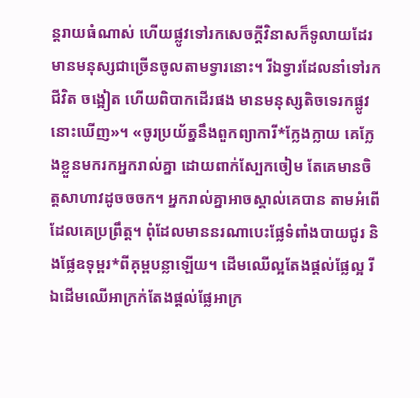ន្តរាយធំណាស់ ហើយផ្លូវទៅរកសេចក្ដីវិនាសក៏ទូលាយដែរ មានមនុស្សជាច្រើនចូលតាមទ្វារនោះ។ រីឯទ្វារដែលនាំទៅរកជីវិត ចង្អៀត ហើយពិបាកដើរផង មានមនុស្សតិចទេរកផ្លូវនោះឃើញ»។ «ចូរប្រយ័ត្ននឹងពួកព្យាការី*ក្លែងក្លាយ គេក្លែងខ្លួនមករកអ្នករាល់គ្នា ដោយពាក់ស្បែកចៀម តែគេមានចិត្តសាហាវដូចចចក។ អ្នករាល់គ្នាអាចស្គាល់គេបាន តាមអំពើដែលគេប្រព្រឹត្ត។ ពុំដែលមាននរណាបេះផ្លែទំពាំង‌បាយជូរ និងផ្លែឧទុម្ពរ*ពីគុម្ពបន្លាឡើយ។ ដើមឈើល្អតែងផ្ដល់ផ្លែល្អ រីឯដើមឈើអា‌ក្រក់តែងផ្ដល់ផ្លែអា‌ក្រ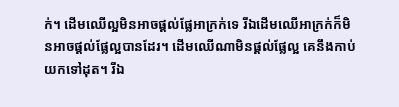ក់។ ដើមឈើល្អមិនអាចផ្ដល់ផ្លែអា‌ក្រក់ទេ រីឯដើមឈើអា‌ក្រក់ក៏មិនអាចផ្ដល់ផ្លែល្អបានដែរ។ ដើមឈើណាមិនផ្ដល់ផ្លែល្អ គេនឹងកាប់យកទៅដុត។ រីឯ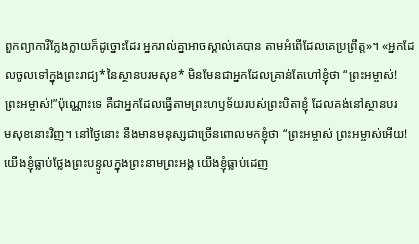ពួកព្យាការីក្លែងក្លាយក៏ដូច្នោះដែរ អ្នករាល់គ្នាអាចស្គាល់គេបាន តាមអំពើដែលគេប្រព្រឹត្ត»។ «អ្នកដែលចូលទៅក្នុងព្រះ‌រាជ្យ*នៃស្ថានបរម‌សុខ* មិនមែនជាអ្នកដែលគ្រាន់តែហៅខ្ញុំថា “ព្រះ‌អម្ចាស់! ព្រះ‌អម្ចាស់!”ប៉ុណ្ណោះទេ គឺជាអ្នកដែលធ្វើតាមព្រះ‌ហឫទ័យរបស់ព្រះ‌បិតាខ្ញុំ ដែលគង់នៅស្ថានបរម‌សុខនោះវិញ។ នៅថ្ងៃនោះ នឹងមានមនុស្សជាច្រើនពោលមកខ្ញុំថា “ព្រះ‌អម្ចាស់ ព្រះ‌អម្ចាស់អើយ! យើងខ្ញុំធ្លាប់ថ្លែងព្រះ‌បន្ទូលក្នុងព្រះ‌នាមព្រះអង្គ យើងខ្ញុំធ្លាប់ដេញ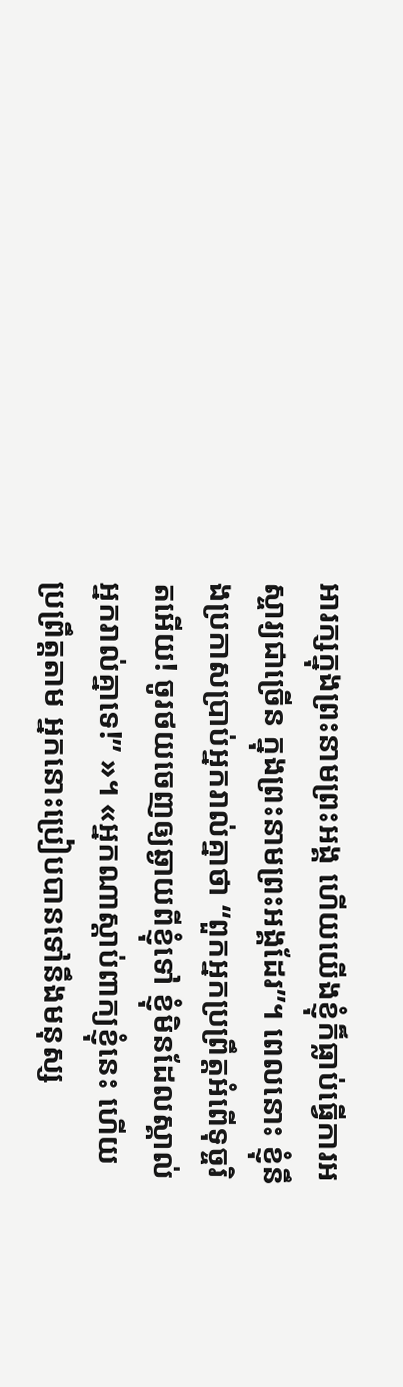អារក្សក្នុងព្រះ‌នាមព្រះអង្គ ហើយយើងខ្ញុំក៏ធ្លាប់ធ្វើការអស្ចារ្យជាច្រើន ក្នុងព្រះ‌នាមព្រះអង្គដែរ”។ ពេលនោះ ខ្ញុំនឹងប្រកាសប្រាប់អ្នករាល់គ្នាថា “ពួកអ្នកប្រព្រឹត្តអំពើទុច្ចរិតអើយ! ចូរថយចេញឲ្យឆ្ងាយពីខ្ញុំទៅ ខ្ញុំមិនដែលស្គាល់អ្នករាល់គ្នាទេ!” »។ «អ្នកណាស្ដាប់ពាក្យខ្ញុំនេះ ហើយប្រព្រឹត្តតាម អ្នកនោះប្រៀបបានទៅនឹងមនុស្ស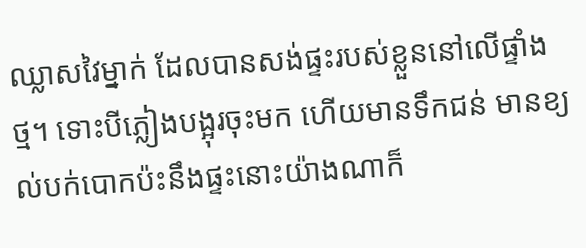ឈ្លាសវៃម្នាក់ ដែលបានសង់ផ្ទះរបស់ខ្លួននៅលើផ្ទាំងថ្ម។ ទោះបីភ្លៀងបង្អុរចុះមក ហើយមានទឹកជន់ មានខ្យល់បក់បោកប៉ះនឹងផ្ទះនោះយ៉ាងណាក៏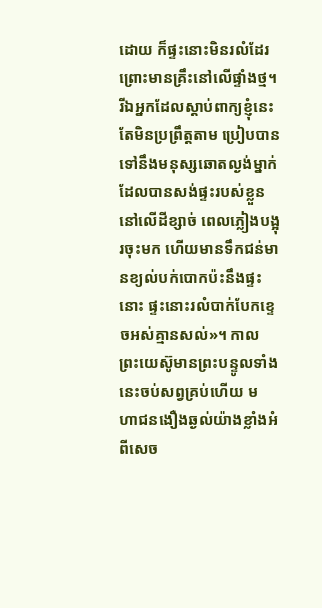ដោយ ក៏ផ្ទះនោះមិនរលំដែរ ព្រោះមានគ្រឹះនៅលើផ្ទាំងថ្ម។ រីឯអ្នកដែលស្ដាប់ពាក្យខ្ញុំនេះ តែមិនប្រព្រឹត្តតាម ប្រៀបបានទៅនឹងមនុស្សឆោតល្ងង់ម្នាក់ ដែលបានសង់ផ្ទះរបស់ខ្លួននៅលើដីខ្សាច់ ពេលភ្លៀងបង្អុរចុះមក ហើយមានទឹកជន់មានខ្យល់បក់បោកប៉ះនឹងផ្ទះនោះ ផ្ទះនោះរលំបាក់បែកខ្ទេចអស់គ្មានសល់»។ កាលព្រះ‌យេស៊ូមានព្រះ‌បន្ទូលទាំងនេះចប់សព្វគ្រប់ហើយ មហា‌ជនងឿង‌ឆ្ងល់យ៉ាងខ្លាំងអំពីសេច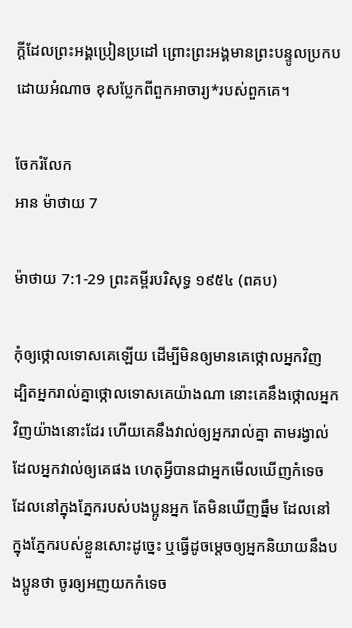ក្ដីដែលព្រះអង្គប្រៀន‌ប្រដៅ ព្រោះព្រះអង្គមានព្រះ‌បន្ទូលប្រកបដោយអំណាច ខុសប្លែកពីពួកអាចារ្យ*របស់ពួកគេ។

ចែករំលែក
អាន ម៉ាថាយ 7

ម៉ាថាយ 7:1-29 ព្រះគម្ពីរបរិសុទ្ធ ១៩៥៤ (ពគប)

កុំឲ្យថ្កោលទោសគេឡើយ ដើម្បីមិនឲ្យមានគេថ្កោលអ្នកវិញ ដ្បិតអ្នករាល់គ្នាថ្កោលទោសគេយ៉ាងណា នោះគេនឹងថ្កោលអ្នកវិញយ៉ាងនោះដែរ ហើយគេនឹងវាល់ឲ្យអ្នករាល់គ្នា តាមរង្វាល់ដែលអ្នកវាល់ឲ្យគេផង ហេតុអ្វីបានជាអ្នកមើលឃើញកំទេច ដែលនៅក្នុងភ្នែករបស់បងប្អូនអ្នក តែមិនឃើញធ្នឹម ដែលនៅក្នុងភ្នែករបស់ខ្លួនសោះដូច្នេះ ឬធ្វើដូចម្តេចឲ្យអ្នកនិយាយនឹងបងប្អូនថា ចូរឲ្យអញយកកំទេច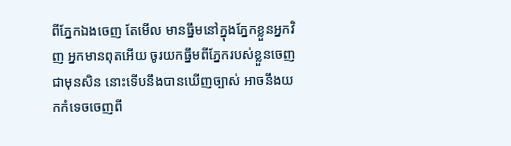ពីភ្នែកឯងចេញ តែមើល មានធ្នឹមនៅក្នុងភ្នែកខ្លួនអ្នកវិញ អ្នកមានពុតអើយ ចូរយកធ្នឹមពីភ្នែករបស់ខ្លួនចេញជាមុនសិន នោះទើបនឹងបានឃើញច្បាស់ អាចនឹងយកកំទេចចេញពី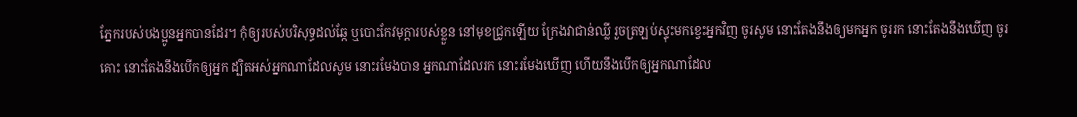ភ្នែករបស់បងប្អូនអ្នកបានដែរ។ កុំឲ្យរបស់បរិសុទ្ធដល់ឆ្កែ ឬបោះកែវ‌មុក្តារបស់ខ្លួន នៅមុខជ្រូកឡើយ ក្រែងវាជាន់ឈ្លី រួចត្រឡប់ស្ទុះមកខ្វេះអ្នកវិញ ចូរសូម នោះតែងនឹងឲ្យមកអ្នក ចូររក នោះតែងនឹងឃើញ ចូរគោះ នោះតែងនឹងបើកឲ្យអ្នក ដ្បិតអស់អ្នកណាដែលសូម នោះរមែងបាន អ្នកណាដែលរក នោះរមែងឃើញ ហើយនឹងបើកឲ្យអ្នកណាដែល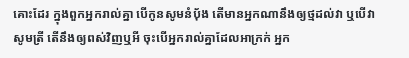គោះដែរ ក្នុងពួកអ្នករាល់គ្នា បើកូនសូមនំបុ័ង តើមានអ្នកណានឹងឲ្យថ្មដល់វា ឬបើវាសូមត្រី តើនឹងឲ្យពស់វិញឬអី ចុះបើអ្នករាល់គ្នាដែលអាក្រក់ អ្នក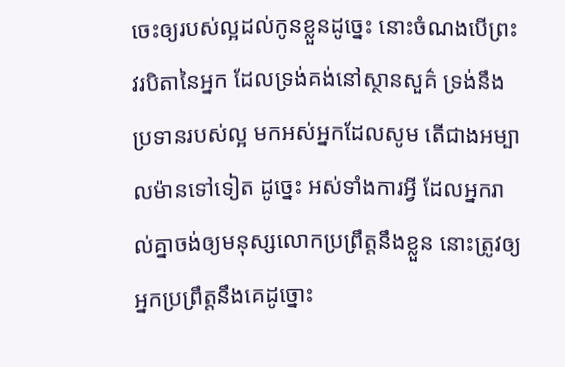ចេះឲ្យរបស់ល្អដល់កូនខ្លួនដូច្នេះ នោះចំណងបើព្រះវរ‌បិតានៃអ្នក ដែលទ្រង់គង់នៅស្ថាន‌សួគ៌ ទ្រង់នឹងប្រទានរបស់ល្អ មកអស់អ្នកដែលសូម តើជាងអម្បាល‌ម៉ានទៅទៀត ដូច្នេះ អស់ទាំងការអ្វី ដែលអ្នករាល់គ្នាចង់ឲ្យមនុស្សលោកប្រព្រឹត្តនឹងខ្លួន នោះត្រូវឲ្យអ្នកប្រព្រឹត្តនឹងគេដូច្នោះ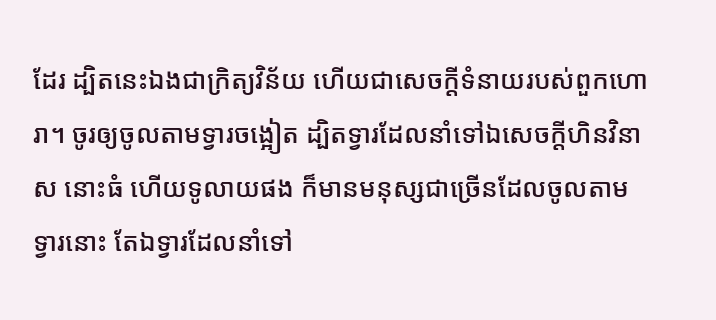ដែរ ដ្បិតនេះឯងជាក្រិត្យ‌វិន័យ ហើយជាសេចក្ដីទំនាយរបស់ពួកហោរា។ ចូរឲ្យចូលតាមទ្វារចង្អៀត ដ្បិតទ្វារដែលនាំទៅឯសេចក្ដីហិន‌វិនាស នោះធំ ហើយទូលាយផង ក៏មានមនុស្សជាច្រើនដែលចូលតាមទ្វារនោះ តែឯទ្វារដែលនាំទៅ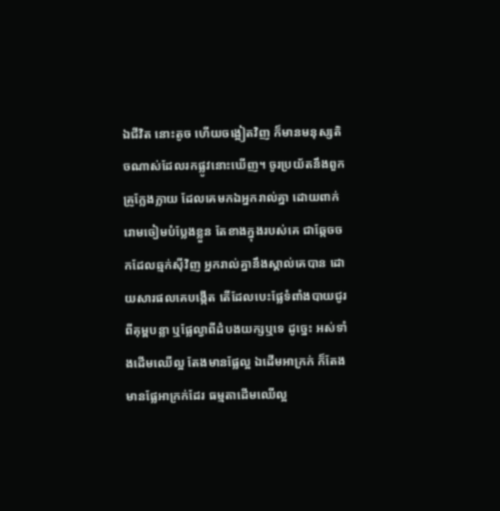ឯជីវិត នោះតូច ហើយចង្អៀតវិញ ក៏មានមនុស្សតិចណាស់ដែលរកផ្លូវនោះឃើញ។ ចូរប្រយ័តនឹងពួកគ្រូក្លែង‌ក្លាយ ដែលគេមកឯអ្នករាល់គ្នា ដោយពាក់រោមចៀមបំប្លែងខ្លួន តែខាងក្នុងរបស់គេ ជាឆ្កែចចកដែលឆ្មក់ស៊ីវិញ អ្នករាល់គ្នានឹងស្គាល់គេបាន ដោយ‌សារផលគេបង្កើត តើដែលបេះផ្លែទំពាំង‌បាយ‌ជូរពីគុម្ពបន្លា ឬផ្លែល្វាពីដំបង‌យក្សឬទេ ដូច្នេះ អស់ទាំងដើមឈើល្អ តែងមានផ្លែល្អ ឯដើមអាក្រក់ ក៏តែងមានផ្លែអាក្រក់ដែរ ធម្មតាដើមឈើល្អ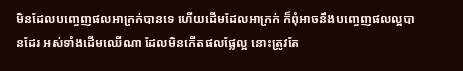មិនដែលបញ្ចេញផលអាក្រក់បានទេ ហើយដើមដែលអាក្រក់ ក៏ពុំអាចនឹងបញ្ចេញផលល្អបានដែរ អស់ទាំងដើមឈើណា ដែលមិនកើតផលផ្លែល្អ នោះត្រូវតែ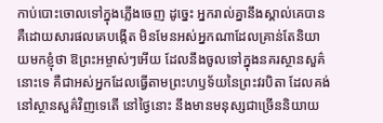កាប់បោះចោលទៅក្នុងភ្លើងចេញ ដូច្នេះ អ្នករាល់គ្នានឹងស្គាល់គេបាន គឺដោយ‌សារផលគេបង្កើត មិនមែនអស់អ្នកណាដែលគ្រាន់តែនិយាយមកខ្ញុំថា ឱព្រះ‌អម្ចាស់ៗអើយ ដែលនឹងចូលទៅក្នុងនគរស្ថាន‌សួគ៌នោះទេ គឺជាអស់អ្នកដែលធ្វើតាមព្រះ‌ហឫទ័យនៃព្រះវរ‌បិតា ដែលគង់នៅស្ថាន‌សួគ៌វិញទេតើ នៅថ្ងៃនោះ នឹងមានមនុស្សជាច្រើននិយាយ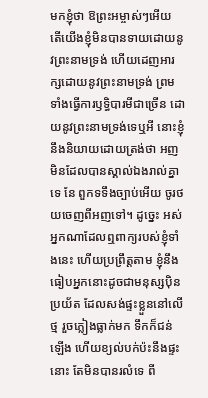មកខ្ញុំថា ឱព្រះ‌អម្ចាស់ៗអើយ តើយើងខ្ញុំមិនបានទាយដោយនូវព្រះ‌នាមទ្រង់ ហើយដេញអារក្សដោយនូវព្រះ‌នាមទ្រង់ ព្រមទាំងធ្វើការឫទ្ធិ‌បារមីជាច្រើន ដោយនូវព្រះ‌នាមទ្រង់ទេឬអី នោះខ្ញុំនឹងនិយាយដោយត្រង់ថា អញមិនដែលបានស្គាល់ឯងរាល់គ្នាទេ នែ ពួកទទឹងច្បាប់អើយ ចូរថយចេញពីអញទៅ។ ដូច្នេះ អស់អ្នកណាដែលឮពាក្យរបស់ខ្ញុំទាំងនេះ ហើយប្រព្រឹត្តតាម ខ្ញុំនឹងធៀបអ្នកនោះដូចជាមនុស្សប៉ិនប្រយ័ត ដែលសង់ផ្ទះខ្លួននៅលើថ្ម រួចភ្លៀងធ្លាក់មក ទឹកក៏ជន់ឡើង ហើយខ្យល់បក់ប៉ះនឹងផ្ទះនោះ តែមិនបានរលំទេ ពី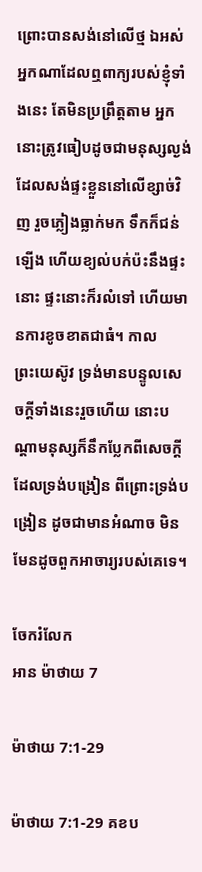ព្រោះបានសង់នៅលើថ្ម ឯអស់អ្នកណាដែលឮពាក្យរបស់ខ្ញុំទាំងនេះ តែមិនប្រព្រឹត្តតាម អ្នកនោះត្រូវធៀបដូចជាមនុស្សល្ងង់ ដែលសង់ផ្ទះខ្លួននៅលើខ្សាច់វិញ រួចភ្លៀងធ្លាក់មក ទឹកក៏ជន់ឡើង ហើយខ្យល់បក់ប៉ះនឹងផ្ទះនោះ ផ្ទះនោះក៏រលំទៅ ហើយមានការខូចខាតជាធំ។ កាលព្រះ‌យេស៊ូវ ទ្រង់មានបន្ទូលសេចក្ដីទាំងនេះរួចហើយ នោះបណ្តាមនុស្សក៏នឹកប្លែកពីសេចក្ដីដែលទ្រង់បង្រៀន ពីព្រោះទ្រង់បង្រៀន ដូចជាមានអំណាច មិនមែនដូចពួកអាចារ្យរបស់គេទេ។

ចែករំលែក
អាន ម៉ាថាយ 7

ម៉ាថាយ 7:1-29

ម៉ាថាយ 7:1-29 គខប